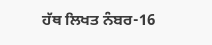ਹੱਥ ਲਿਖਤ ਨੰਬਰ-16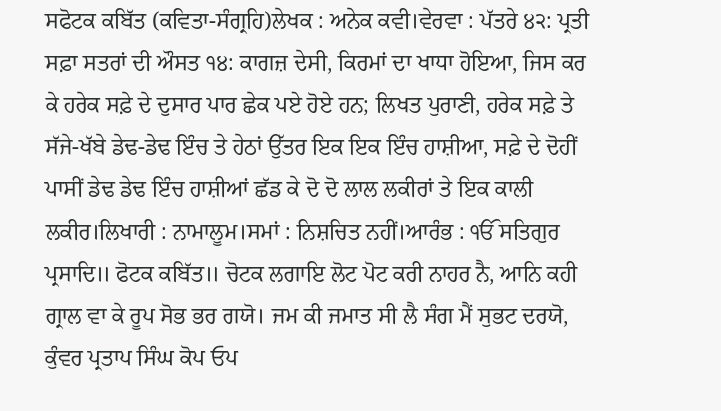ਸਫੋਟਕ ਕਬਿੱਤ (ਕਵਿਤਾ-ਸੰਗ੍ਰਹਿ)ਲੇਖਕ : ਅਨੇਕ ਕਵੀ।ਵੇਰਵਾ : ਪੱਤਰੇ ੪੨: ਪ੍ਰਤੀ ਸਫ਼ਾ ਸਤਰਾਂ ਦੀ ਔਸਤ ੧੪: ਕਾਗਜ਼ ਦੇਸੀ, ਕਿਰਮਾਂ ਦਾ ਖਾਧਾ ਹੋਇਆ, ਜਿਸ ਕਰ ਕੇ ਹਰੇਕ ਸਫ਼ੇ ਦੇ ਦੁਸਾਰ ਪਾਰ ਛੇਕ ਪਏ ਹੋਏ ਹਨ; ਲਿਖਤ ਪੁਰਾਣੀ, ਹਰੇਕ ਸਫ਼ੇ ਤੇ ਸੱਜੇ-ਖੱਬੇ ਡੇਢ-ਡੇਢ ਇੰਚ ਤੇ ਹੇਠਾਂ ਉੱਤਰ ਇਕ ਇਕ ਇੰਚ ਹਾਸ਼ੀਆ, ਸਫ਼ੇ ਦੇ ਦੋਹੀਂ ਪਾਸੀਂ ਡੇਢ ਡੇਢ ਇੰਚ ਹਾਸ਼ੀਆਂ ਛੱਡ ਕੇ ਦੋ ਦੋ ਲਾਲ ਲਕੀਰਾਂ ਤੇ ਇਕ ਕਾਲੀ ਲਕੀਰ।ਲਿਖਾਰੀ : ਨਾਮਾਲੂਮ।ਸਮਾਂ : ਨਿਸ਼ਚਿਤ ਨਹੀਂ।ਆਰੰਭ : ੴ ਸਤਿਗੁਰ ਪ੍ਰਸਾਦਿ॥ ਫੋਟਕ ਕਬਿੱਤ॥ ਚੋਟਕ ਲਗਾਇ ਲੋਟ ਪੋਟ ਕਰੀ ਨਾਹਰ ਨੈ, ਆਨਿ ਕਹੀ ਗ੍ਰਾਲ ਵਾ ਕੇ ਰੂਪ ਸੋਭ ਭਰ ਗਯੋ। ਜਮ ਕੀ ਜਮਾਤ ਸੀ ਲੈ ਸੰਗ ਮੈਂ ਸੁਭਟ ਦਰਯੋ, ਕੁੰਵਰ ਪ੍ਰਤਾਪ ਸਿੰਘ ਕੋਪ ਓਪ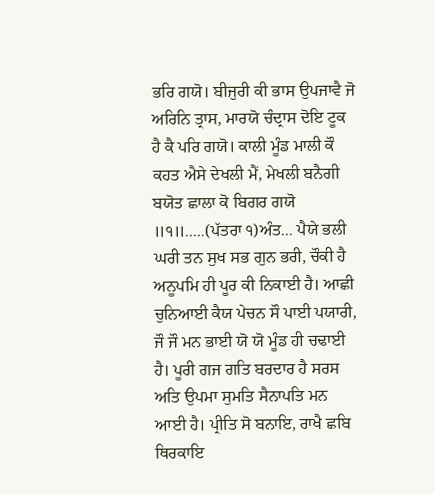ਭਰਿ ਗਯੋ। ਬੀਜੁਰੀ ਕੀ ਭਾਸ ਉਪਜਾਵੈ ਜੋ ਅਰਿਨਿ ਤ੍ਰਾਸ, ਮਾਰਯੋ ਚੰਦ੍ਰਾਸ ਦੋਇ ਟੂਕ ਹੈ ਕੈ ਪਰਿ ਗਯੋ। ਕਾਲੀ ਮੂੰਡ ਮਾਲੀ ਕੌ ਕਹਤ ਐਸੇ ਦੇਖਲੀ ਮੈਂ, ਮੇਖਲੀ ਬਨੈਗੀ ਬਯੋਤ ਛਾਲਾ ਕੋ ਬਿਗਰ ਗਯੋ ॥੧॥.....(ਪੱਤਰਾ ੧)ਅੰਤ... ਪੈਯੇ ਭਲੀ ਘਰੀ ਤਨ ਸੁਖ ਸਭ ਗੁਨ ਭਰੀ, ਚੌਕੀ ਹੈ ਅਨੂਪਮਿ ਹੀ ਪੂਰ ਕੀ ਨਿਕਾਈ ਹੈ। ਆਛੀ ਚੁਨਿਆਈ ਕੈਯ ਪੇਚਨ ਸੌ ਪਾਈ ਪਯਾਰੀ, ਜੌ ਜੌ ਮਨ ਭਾਈ ਯੋ ਯੋ ਮੂੰਡ ਹੀ ਚਢਾਈ ਹੈ। ਪੂਰੀ ਗਜ ਗਤਿ ਬਰਦਾਰ ਹੈ ਸਰਸ ਅਤਿ ਉਪਮਾ ਸੁਮਤਿ ਸੈਨਾਪਤਿ ਮਨ ਆਈ ਹੈ। ਪ੍ਰੀਤਿ ਸੋ ਬਨਾਇ, ਰਾਖੈ ਛਬਿ ਥਿਰਕਾਇ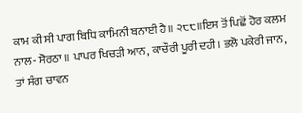ਕਾਮ ਕੀ ਸੀ ਪਾਗ ਬਿਧਿ ਕਾਮਿਨੀ ਬਨਾਈ ਹੈ॥ ੨੮੮॥ਇਸ ਤੋਂ ਪਿਛੋਂ ਹੋਰ ਕਲਮ ਨਾਲ- ਸੋਰਠਾ ॥ ਪਾਪਰ ਖਿਚੜੀ ਆਨ, ਕਾਚੌਰੀ ਪੂਰੀ ਦਹੀ। ਭਲੋ ਪਕੇਰੀ ਜਾਨ, ਤਾਂ ਸੰਗ ਚਾਵਨ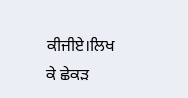ਕੀਜੀਏ।ਲਿਖ ਕੇ ਛੇਕੜ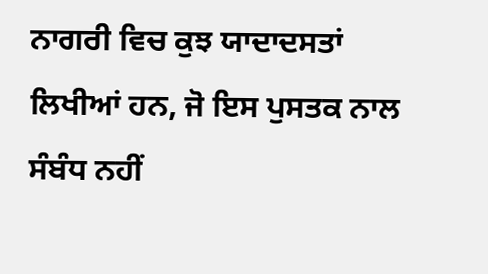ਨਾਗਰੀ ਵਿਚ ਕੁਝ ਯਾਦਾਦਸਤਾਂ ਲਿਖੀਆਂ ਹਨ, ਜੋ ਇਸ ਪੁਸਤਕ ਨਾਲ ਸੰਬੰਧ ਨਹੀਂ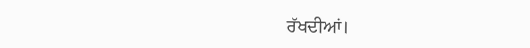ਰੱਖਦੀਆਂ।